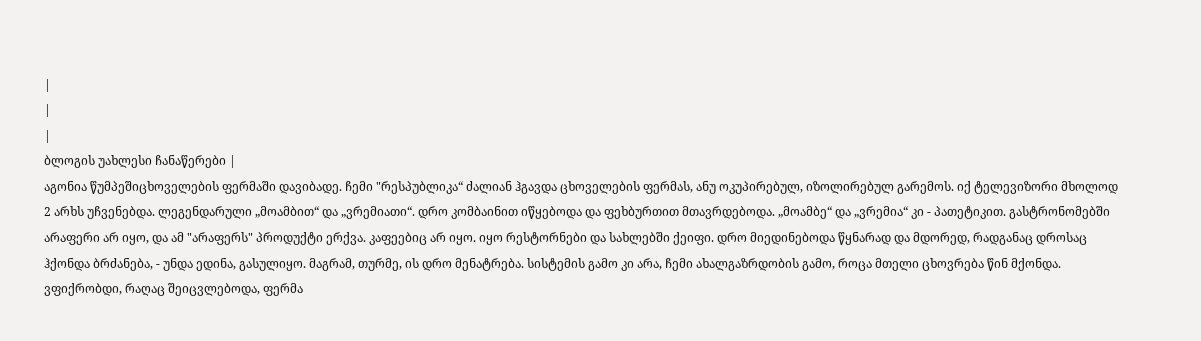|
|
|
ბლოგის უახლესი ჩანაწერები |
აგონია წუმპეშიცხოველების ფერმაში დავიბადე. ჩემი "რესპუბლიკა“ ძალიან ჰგავდა ცხოველების ფერმას, ანუ ოკუპირებულ, იზოლირებულ გარემოს. იქ ტელევიზორი მხოლოდ 2 არხს უჩვენებდა. ლეგენდარული „მოამბით“ და „ვრემიათი“. დრო კომბაინით იწყებოდა და ფეხბურთით მთავრდებოდა. „მოამბე“ და „ვრემია“ კი - პათეტიკით. გასტრონომებში არაფერი არ იყო, და ამ "არაფერს" პროდუქტი ერქვა. კაფეებიც არ იყო. იყო რესტორნები და სახლებში ქეიფი. დრო მიედინებოდა წყნარად და მდორედ, რადგანაც დროსაც ჰქონდა ბრძანება, - უნდა ედინა, გასულიყო. მაგრამ, თურმე, ის დრო მენატრება. სისტემის გამო კი არა, ჩემი ახალგაზრდობის გამო, როცა მთელი ცხოვრება წინ მქონდა. ვფიქრობდი, რაღაც შეიცვლებოდა, ფერმა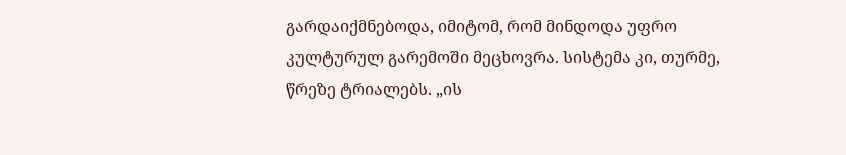გარდაიქმნებოდა, იმიტომ, რომ მინდოდა უფრო კულტურულ გარემოში მეცხოვრა. სისტემა კი, თურმე, წრეზე ტრიალებს. „ის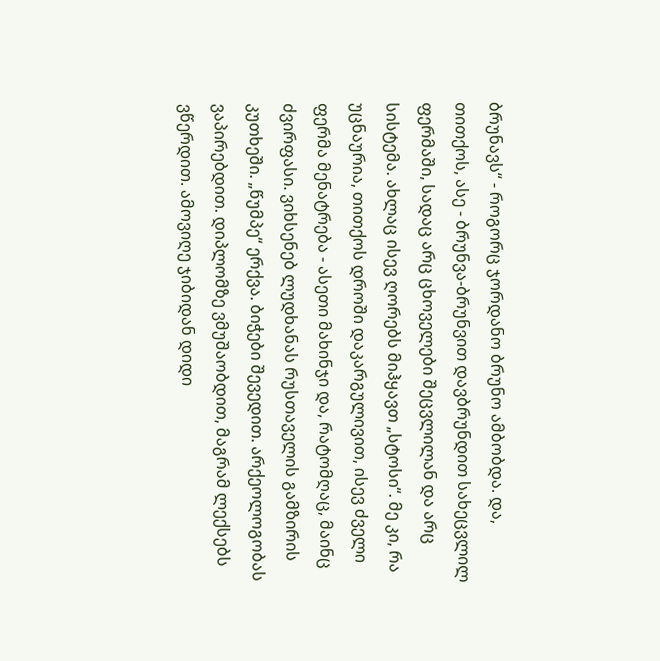ბრუნავს“ - როგორც ჯორდანო ბრუნო ამბობდა. და, თითქოს, ასე - ბრუნვა-ბრუნვით დავბრუნდით სახეცვლილ ფერმაში, სადაც არც ცხოველები შეცვლილან და არც სისტემა. ახლაც ისევ ღორებს მიჰყავთ „სტოსი“. მე კი, რა უცნაურია, თითქოს დროში დაკარგულივით, ისევ ძველი ფერმა მენატრება - ასეთი მახინჯი და, რატომღაც, მაინც ძვირფასი. ვიხსენებ ლუდხანას რუსთაველის გამზირის კუთხეში. „წუმპე“ ერქვა. ბიჭები შევედით. არქეოლოგობას ვაპირებდით. დიპლომზე ვმუშაობდით, მაგრამ ლექსებს ვწერდით. ამოვიღე ჯიბიდან დიდი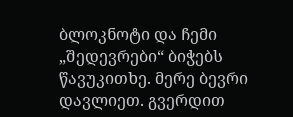ბლოკნოტი და ჩემი „შედევრები“ ბიჭებს წავუკითხე. მერე ბევრი დავლიეთ. გვერდით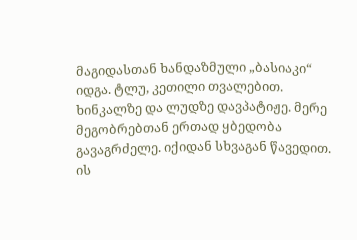მაგიდასთან ხანდაზმული „ბასიაკი“ იდგა. ტლუ, კეთილი თვალებით. ხინკალზე და ლუდზე დავპატიჟე. მერე მეგობრებთან ერთად ყბედობა გავაგრძელე. იქიდან სხვაგან წავედით. ის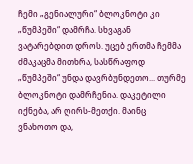ჩემი „გენიალური“ ბლოკნოტი კი „წუმპეში“ დამრჩა. სხვაგან ვატარებდით დროს. უცებ ერთმა ჩემმა ძმაკაცმა მითხრა, სასწრაფოდ „წუმპეში“ უნდა დავრბუნდეთო... თურმე ბლოკნოტი დამრჩენია. დაკეტილი იქნება, არ ღირს-მეთქი. მაინც ვნახოთო და,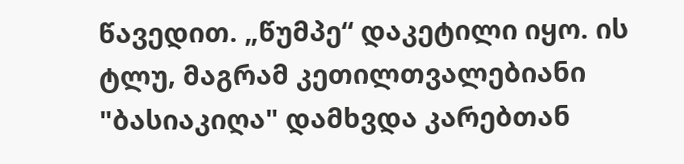წავედით. „წუმპე“ დაკეტილი იყო. ის ტლუ, მაგრამ კეთილთვალებიანი "ბასიაკიღა" დამხვდა კარებთან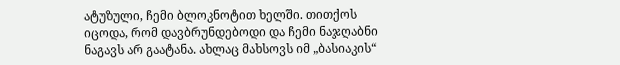ატუზული, ჩემი ბლოკნოტით ხელში. თითქოს იცოდა, რომ დავბრუნდებოდი და ჩემი ნაჯღაბნი ნაგავს არ გაატანა. ახლაც მახსოვს იმ „ბასიაკის“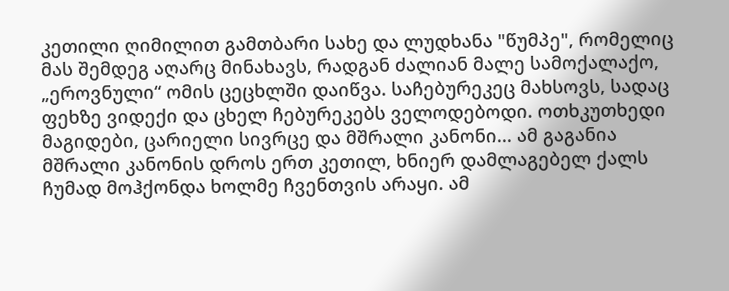კეთილი ღიმილით გამთბარი სახე და ლუდხანა "წუმპე", რომელიც მას შემდეგ აღარც მინახავს, რადგან ძალიან მალე სამოქალაქო, „ეროვნული“ ომის ცეცხლში დაიწვა. საჩებურეკეც მახსოვს, სადაც ფეხზე ვიდექი და ცხელ ჩებურეკებს ველოდებოდი. ოთხკუთხედი მაგიდები, ცარიელი სივრცე და მშრალი კანონი... ამ გაგანია მშრალი კანონის დროს ერთ კეთილ, ხნიერ დამლაგებელ ქალს ჩუმად მოჰქონდა ხოლმე ჩვენთვის არაყი. ამ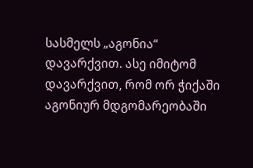სასმელს „აგონია“ დავარქვით. ასე იმიტომ დავარქვით, რომ ორ ჭიქაში აგონიურ მდგომარეობაში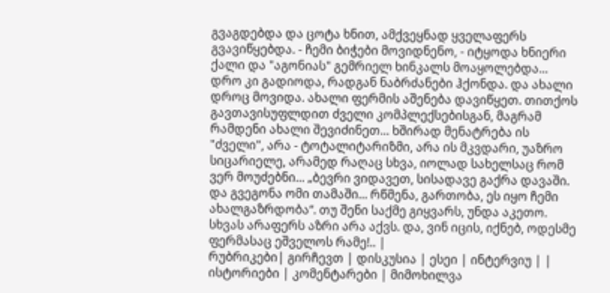გვაგდებდა და ცოტა ხნით, ამქვეყნად ყველაფერს გვავიწყებდა. - ჩემი ბიჭები მოვიდნენო, - იტყოდა ხნიერი ქალი და "აგონიას" გემრიელ ხინკალს მოაყოლებდა... დრო კი გადიოდა, რადგან ნაბრძანები ჰქონდა. და ახალი დროც მოვიდა. ახალი ფერმის აშენება დავიწყეთ. თითქოს გავთავისუფლდით ძველი კომპლექსებისგან, მაგრამ რამდენი ახალი შევიძინეთ... ხშირად მენატრება ის "ძველი", არა - ტოტალიტარიზმი, არა ის მკვდარი, უაზრო სიცარიელე, არამედ რაღაც სხვა, იოლად სახელსაც რომ ვერ მოუძებნი... „ბევრი ვიდავეთ, სისადავე გაქრა დავაში. და გვეგონა ომი თამაში... რწმენა, გართობა, ეს იყო ჩემი ახალგაზრდობა“. თუ შენი საქმე გიყვარს, უნდა აკეთო. სხვას არაფერს აზრი არა აქვს. და, ვინ იცის, იქნებ, ოდესმე ფერმასაც ეშველოს რამე!.. |
რუბრიკები| გირჩევთ | დისკუსია | ესეი | ინტერვიუ | | ისტორიები | კომენტარები | მიმოხილვა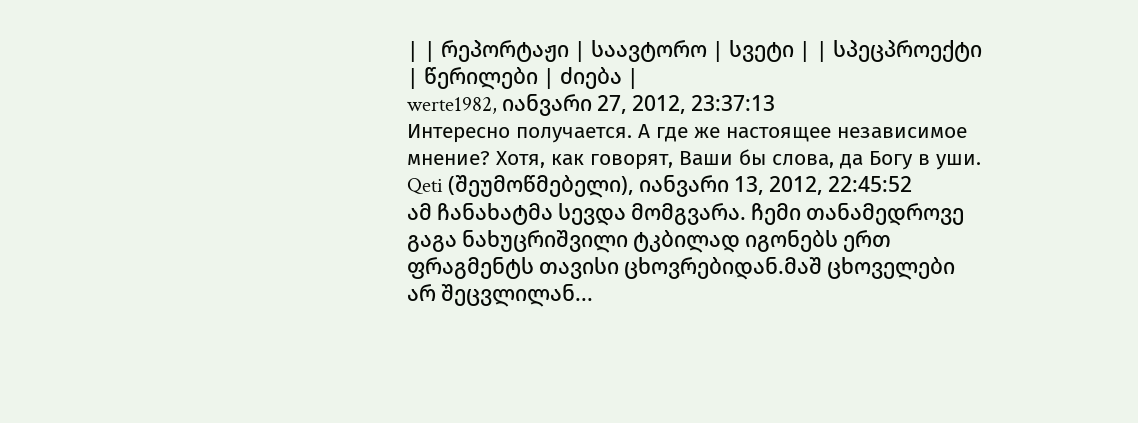| | რეპორტაჟი | საავტორო | სვეტი | | სპეცპროექტი | წერილები | ძიება |
werte1982, იანვარი 27, 2012, 23:37:13
Интересно получается. А где же настоящее независимое мнение? Хотя, как говорят, Ваши бы слова, да Богу в уши.
Qeti (შეუმოწმებელი), იანვარი 13, 2012, 22:45:52
ამ ჩანახატმა სევდა მომგვარა. ჩემი თანამედროვე გაგა ნახუცრიშვილი ტკბილად იგონებს ერთ ფრაგმენტს თავისი ცხოვრებიდან.მაშ ცხოველები არ შეცვლილან...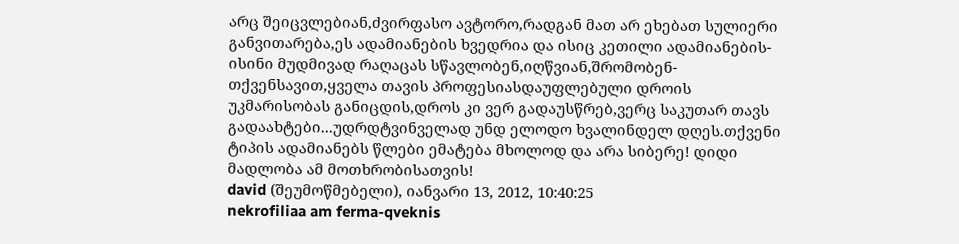არც შეიცვლებიან,ძვირფასო ავტორო,რადგან მათ არ ეხებათ სულიერი განვითარება,ეს ადამიანების ხვედრია და ისიც კეთილი ადამიანების-ისინი მუდმივად რაღაცას სწავლობენ,იღწვიან,შრომობენ-თქვენსავით,ყველა თავის პროფესიასდაუფლებული დროის უკმარისობას განიცდის,დროს კი ვერ გადაუსწრებ,ვერც საკუთარ თავს გადაახტები...უდრდტვინველად უნდ ელოდო ხვალინდელ დღეს.თქვენი ტიპის ადამიანებს წლები ემატება მხოლოდ და არა სიბერე! დიდი მადლობა ამ მოთხრობისათვის!
david (შეუმოწმებელი), იანვარი 13, 2012, 10:40:25
nekrofiliaa am ferma-qveknis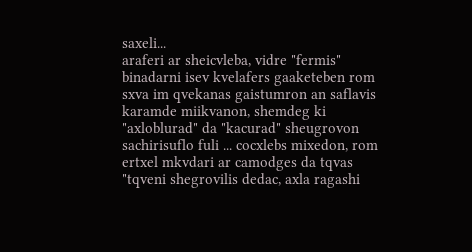saxeli...
araferi ar sheicvleba, vidre "fermis" binadarni isev kvelafers gaaketeben rom sxva im qvekanas gaistumron an saflavis karamde miikvanon, shemdeg ki "axloblurad" da "kacurad" sheugrovon sachirisuflo fuli ... cocxlebs mixedon, rom ertxel mkvdari ar camodges da tqvas "tqveni shegrovilis dedac, axla ragashi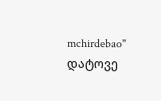mchirdebao"
დატოვე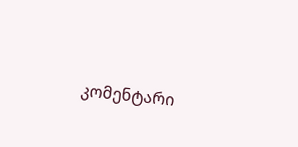კომენტარი